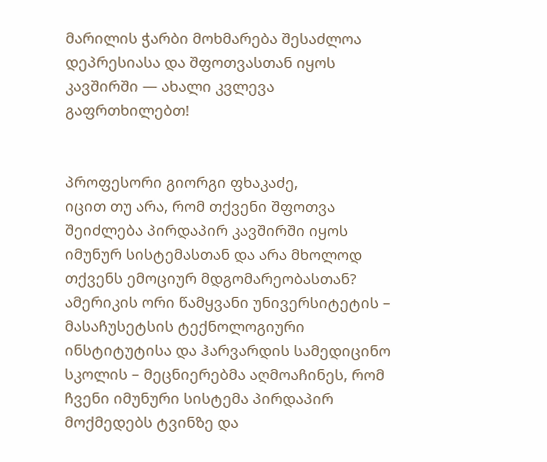მარილის ჭარბი მოხმარება შესაძლოა დეპრესიასა და შფოთვასთან იყოს კავშირში — ახალი კვლევა გაფრთხილებთ!


პროფესორი გიორგი ფხაკაძე,
იცით თუ არა, რომ თქვენი შფოთვა შეიძლება პირდაპირ კავშირში იყოს იმუნურ სისტემასთან და არა მხოლოდ თქვენს ემოციურ მდგომარეობასთან?
ამერიკის ორი წამყვანი უნივერსიტეტის – მასაჩუსეტსის ტექნოლოგიური ინსტიტუტისა და ჰარვარდის სამედიცინო სკოლის – მეცნიერებმა აღმოაჩინეს, რომ ჩვენი იმუნური სისტემა პირდაპირ მოქმედებს ტვინზე და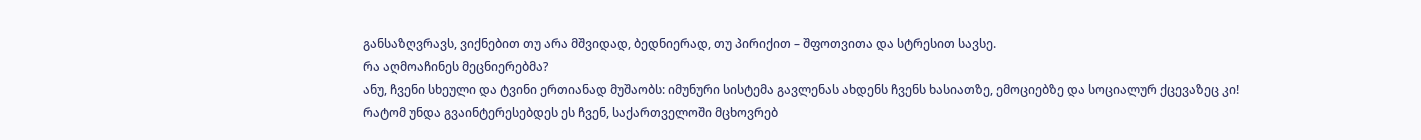განსაზღვრავს, ვიქნებით თუ არა მშვიდად, ბედნიერად, თუ პირიქით – შფოთვითა და სტრესით სავსე.
რა აღმოაჩინეს მეცნიერებმა?
ანუ, ჩვენი სხეული და ტვინი ერთიანად მუშაობს: იმუნური სისტემა გავლენას ახდენს ჩვენს ხასიათზე, ემოციებზე და სოციალურ ქცევაზეც კი!
რატომ უნდა გვაინტერესებდეს ეს ჩვენ, საქართველოში მცხოვრებ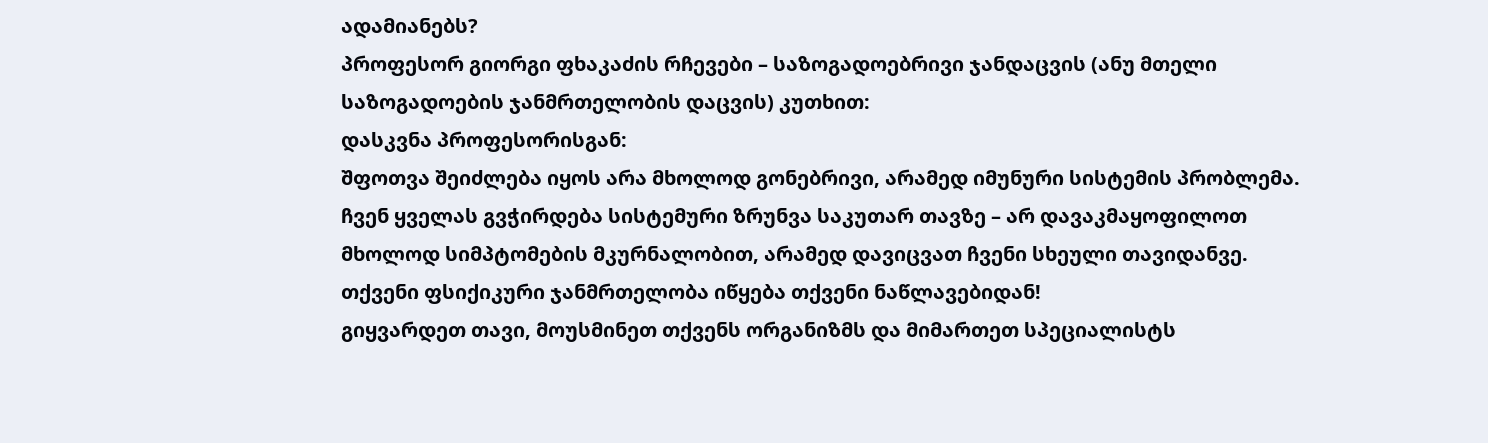ადამიანებს?
პროფესორ გიორგი ფხაკაძის რჩევები – საზოგადოებრივი ჯანდაცვის (ანუ მთელი საზოგადოების ჯანმრთელობის დაცვის) კუთხით:
დასკვნა პროფესორისგან:
შფოთვა შეიძლება იყოს არა მხოლოდ გონებრივი, არამედ იმუნური სისტემის პრობლემა. ჩვენ ყველას გვჭირდება სისტემური ზრუნვა საკუთარ თავზე – არ დავაკმაყოფილოთ მხოლოდ სიმპტომების მკურნალობით, არამედ დავიცვათ ჩვენი სხეული თავიდანვე.
თქვენი ფსიქიკური ჯანმრთელობა იწყება თქვენი ნაწლავებიდან!
გიყვარდეთ თავი, მოუსმინეთ თქვენს ორგანიზმს და მიმართეთ სპეციალისტს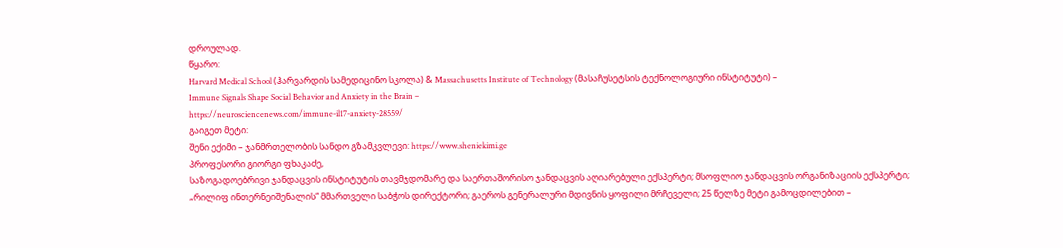დროულად.
წყარო:
Harvard Medical School (ჰარვარდის სამედიცინო სკოლა) & Massachusetts Institute of Technology (მასაჩუსეტსის ტექნოლოგიური ინსტიტუტი) –
Immune Signals Shape Social Behavior and Anxiety in the Brain –
https://neurosciencenews.com/immune-il17-anxiety-28559/
გაიგეთ მეტი:
შენი ექიმი – ჯანმრთელობის სანდო გზამკვლევი: https://www.sheniekimi.ge
პროფესორი გიორგი ფხაკაძე,
საზოგადოებრივი ჯანდაცვის ინსტიტუტის თავმჯდომარე და საერთაშორისო ჯანდაცვის აღიარებული ექსპერტი; მსოფლიო ჯანდაცვის ორგანიზაციის ექსპერტი;
„რილიფ ინთერნეიშენალის“ მმართველი საბჭოს დირექტორი; გაეროს გენერალური მდივნის ყოფილი მრჩეველი; 25 წელზე მეტი გამოცდილებით –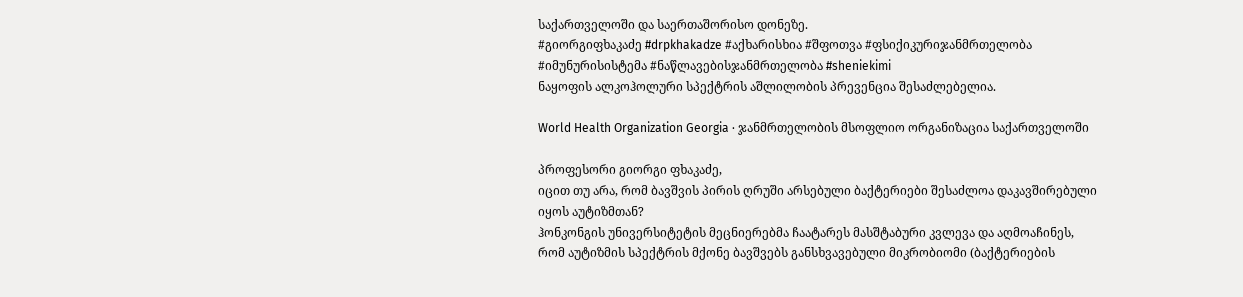საქართველოში და საერთაშორისო დონეზე.
#გიორგიფხაკაძე #drpkhakadze #აქხარისხია #შფოთვა #ფსიქიკურიჯანმრთელობა #იმუნურისისტემა #ნაწლავებისჯანმრთელობა #sheniekimi
ნაყოფის ალკოჰოლური სპექტრის აშლილობის პრევენცია შესაძლებელია.

World Health Organization Georgia · ჯანმრთელობის მსოფლიო ორგანიზაცია საქართველოში

პროფესორი გიორგი ფხაკაძე,
იცით თუ არა, რომ ბავშვის პირის ღრუში არსებული ბაქტერიები შესაძლოა დაკავშირებული იყოს აუტიზმთან?
ჰონკონგის უნივერსიტეტის მეცნიერებმა ჩაატარეს მასშტაბური კვლევა და აღმოაჩინეს, რომ აუტიზმის სპექტრის მქონე ბავშვებს განსხვავებული მიკრობიომი (ბაქტერიების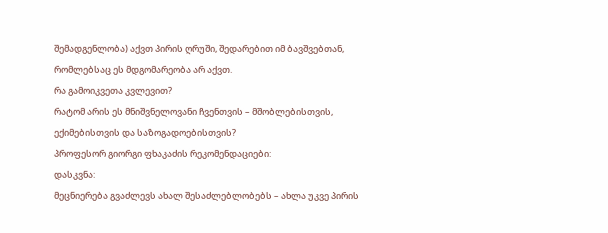შემადგენლობა) აქვთ პირის ღრუში, შედარებით იმ ბავშვებთან, რომლებსაც ეს მდგომარეობა არ აქვთ.
რა გამოიკვეთა კვლევით?
რატომ არის ეს მნიშვნელოვანი ჩვენთვის – მშობლებისთვის, ექიმებისთვის და საზოგადოებისთვის?
პროფესორ გიორგი ფხაკაძის რეკომენდაციები:
დასკვნა:
მეცნიერება გვაძლევს ახალ შესაძლებლობებს – ახლა უკვე პირის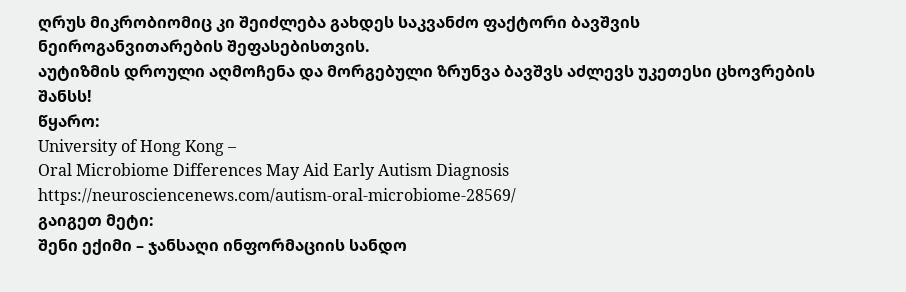ღრუს მიკრობიომიც კი შეიძლება გახდეს საკვანძო ფაქტორი ბავშვის ნეიროგანვითარების შეფასებისთვის.
აუტიზმის დროული აღმოჩენა და მორგებული ზრუნვა ბავშვს აძლევს უკეთესი ცხოვრების შანსს!
წყარო:
University of Hong Kong –
Oral Microbiome Differences May Aid Early Autism Diagnosis
https://neurosciencenews.com/autism-oral-microbiome-28569/
გაიგეთ მეტი:
შენი ექიმი – ჯანსაღი ინფორმაციის სანდო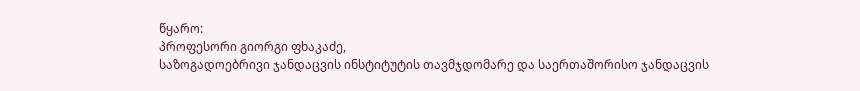წყარო:
პროფესორი გიორგი ფხაკაძე,
საზოგადოებრივი ჯანდაცვის ინსტიტუტის თავმჯდომარე და საერთაშორისო ჯანდაცვის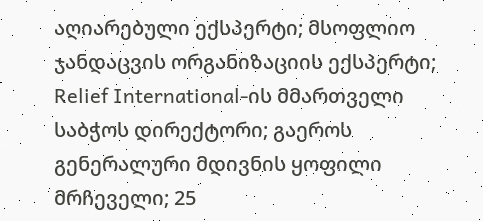აღიარებული ექსპერტი; მსოფლიო ჯანდაცვის ორგანიზაციის ექსპერტი; Relief International-ის მმართველი საბჭოს დირექტორი; გაეროს გენერალური მდივნის ყოფილი მრჩეველი; 25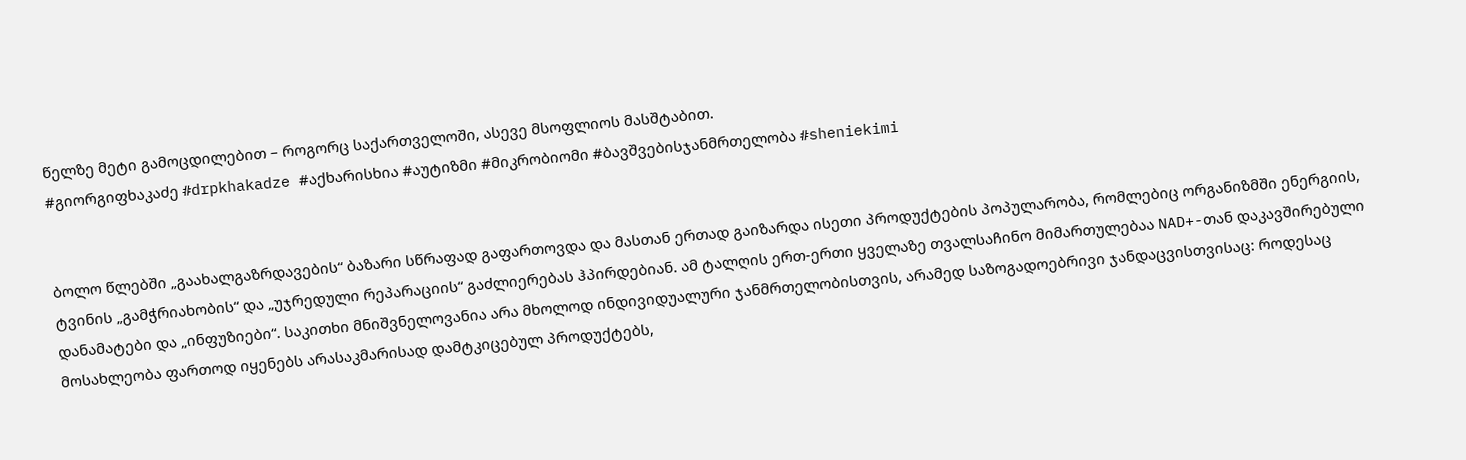წელზე მეტი გამოცდილებით – როგორც საქართველოში, ასევე მსოფლიოს მასშტაბით.
#გიორგიფხაკაძე #drpkhakadze #აქხარისხია #აუტიზმი #მიკრობიომი #ბავშვებისჯანმრთელობა #sheniekimi


ბოლო წლებში „გაახალგაზრდავების“ ბაზარი სწრაფად გაფართოვდა და მასთან ერთად გაიზარდა ისეთი პროდუქტების პოპულარობა, რომლებიც ორგანიზმში ენერგიის, ტვინის „გამჭრიახობის“ და „უჯრედული რეპარაციის“ გაძლიერებას ჰპირდებიან. ამ ტალღის ერთ-ერთი ყველაზე თვალსაჩინო მიმართულებაა NAD+-თან დაკავშირებული დანამატები და „ინფუზიები“. საკითხი მნიშვნელოვანია არა მხოლოდ ინდივიდუალური ჯანმრთელობისთვის, არამედ საზოგადოებრივი ჯანდაცვისთვისაც: როდესაც მოსახლეობა ფართოდ იყენებს არასაკმარისად დამტკიცებულ პროდუქტებს,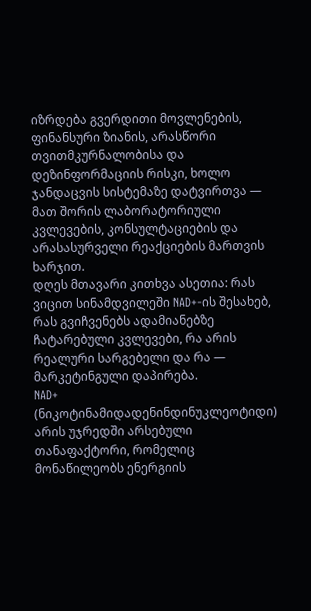იზრდება გვერდითი მოვლენების, ფინანსური ზიანის, არასწორი თვითმკურნალობისა და დეზინფორმაციის რისკი, ხოლო ჯანდაცვის სისტემაზე დატვირთვა — მათ შორის ლაბორატორიული კვლევების, კონსულტაციების და არასასურველი რეაქციების მართვის ხარჯით.
დღეს მთავარი კითხვა ასეთია: რას ვიცით სინამდვილეში NAD+-ის შესახებ, რას გვიჩვენებს ადამიანებზე ჩატარებული კვლევები, რა არის რეალური სარგებელი და რა — მარკეტინგული დაპირება.
NAD+ (ნიკოტინამიდადენინდინუკლეოტიდი) არის უჯრედში არსებული თანაფაქტორი, რომელიც მონაწილეობს ენერგიის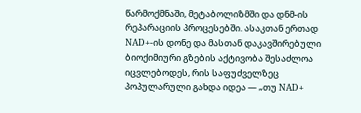წარმოქმნაში, მეტაბოლიზმში და დნმ-ის რეპარაციის პროცესებში. ასაკთან ერთად NAD+-ის დონე და მასთან დაკავშირებული ბიოქიმიური გზების აქტივობა შესაძლოა იცვლებოდეს, რის საფუძველზეც პოპულარული გახდა იდეა — „თუ NAD+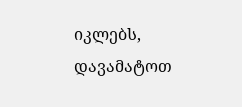იკლებს, დავამატოთ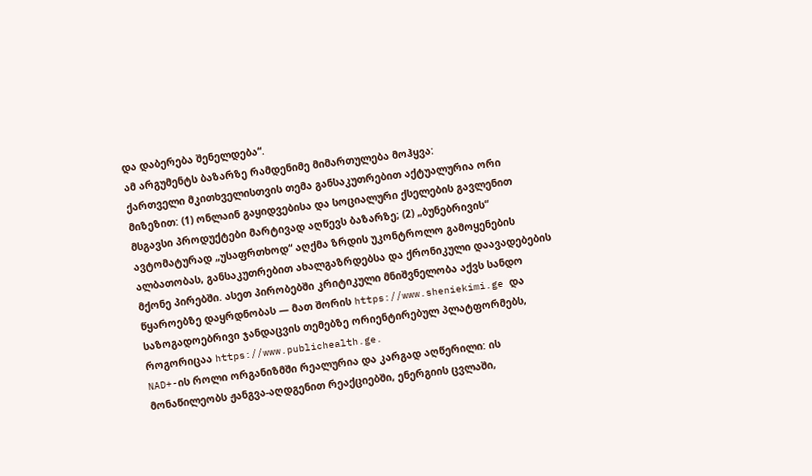და დაბერება შენელდება“.
ამ არგუმენტს ბაზარზე რამდენიმე მიმართულება მოჰყვა:
ქართველი მკითხველისთვის თემა განსაკუთრებით აქტუალურია ორი მიზეზით: (1) ონლაინ გაყიდვებისა და სოციალური ქსელების გავლენით მსგავსი პროდუქტები მარტივად აღწევს ბაზარზე; (2) „ბუნებრივის“ ავტომატურად „უსაფრთხოდ“ აღქმა ზრდის უკონტროლო გამოყენების ალბათობას, განსაკუთრებით ახალგაზრდებსა და ქრონიკული დაავადებების მქონე პირებში. ასეთ პირობებში კრიტიკული მნიშვნელობა აქვს სანდო წყაროებზე დაყრდნობას — მათ შორის https://www.sheniekimi.ge და საზოგადოებრივი ჯანდაცვის თემებზე ორიენტირებულ პლატფორმებს, როგორიცაა https://www.publichealth.ge.
NAD+-ის როლი ორგანიზმში რეალურია და კარგად აღწერილი: ის მონაწილეობს ჟანგვა-აღდგენით რეაქციებში, ენერგიის ცვლაში,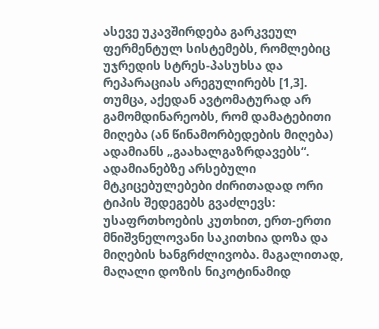ასევე უკავშირდება გარკვეულ ფერმენტულ სისტემებს, რომლებიც უჯრედის სტრეს-პასუხსა და რეპარაციას არეგულირებს [1,3]. თუმცა, აქედან ავტომატურად არ გამომდინარეობს, რომ დამატებითი მიღება (ან წინამორბედების მიღება) ადამიანს „გაახალგაზრდავებს“.
ადამიანებზე არსებული მტკიცებულებები ძირითადად ორი ტიპის შედეგებს გვაძლევს:
უსაფრთხოების კუთხით, ერთ-ერთი მნიშვნელოვანი საკითხია დოზა და მიღების ხანგრძლივობა. მაგალითად, მაღალი დოზის ნიკოტინამიდ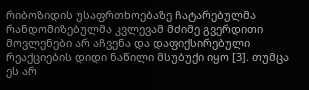რიბოზიდის უსაფრთხოებაზე ჩატარებულმა რანდომიზებულმა კვლევამ მძიმე გვერდითი მოვლენები არ აჩვენა და დაფიქსირებული რეაქციების დიდი ნაწილი მსუბუქი იყო [3]. თუმცა ეს არ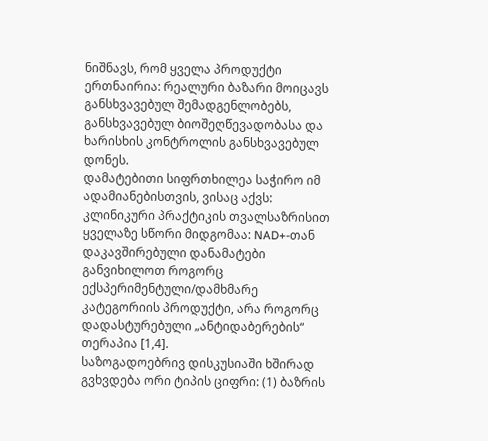ნიშნავს, რომ ყველა პროდუქტი ერთნაირია: რეალური ბაზარი მოიცავს განსხვავებულ შემადგენლობებს, განსხვავებულ ბიოშეღწევადობასა და ხარისხის კონტროლის განსხვავებულ დონეს.
დამატებითი სიფრთხილეა საჭირო იმ ადამიანებისთვის, ვისაც აქვს:
კლინიკური პრაქტიკის თვალსაზრისით ყველაზე სწორი მიდგომაა: NAD+-თან დაკავშირებული დანამატები განვიხილოთ როგორც ექსპერიმენტული/დამხმარე კატეგორიის პროდუქტი, არა როგორც დადასტურებული „ანტიდაბერების“ თერაპია [1,4].
საზოგადოებრივ დისკუსიაში ხშირად გვხვდება ორი ტიპის ციფრი: (1) ბაზრის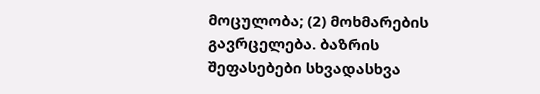მოცულობა; (2) მოხმარების გავრცელება. ბაზრის შეფასებები სხვადასხვა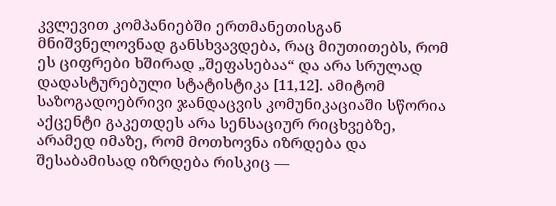კვლევით კომპანიებში ერთმანეთისგან მნიშვნელოვნად განსხვავდება, რაც მიუთითებს, რომ ეს ციფრები ხშირად „შეფასებაა“ და არა სრულად დადასტურებული სტატისტიკა [11,12]. ამიტომ საზოგადოებრივი ჯანდაცვის კომუნიკაციაში სწორია აქცენტი გაკეთდეს არა სენსაციურ რიცხვებზე, არამედ იმაზე, რომ მოთხოვნა იზრდება და შესაბამისად იზრდება რისკიც —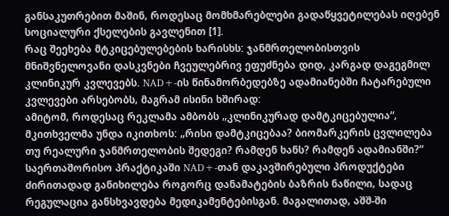განსაკუთრებით მაშინ, როდესაც მომხმარებლები გადაწყვეტილებას იღებენ სოციალური ქსელების გავლენით [1].
რაც შეეხება მტკიცებულებების ხარისხს: ჯანმრთელობისთვის მნიშვნელოვანი დასკვნები ჩვეულებრივ ეფუძნება დიდ, კარგად დაგეგმილ კლინიკურ კვლევებს. NAD+-ის წინამორბედებზე ადამიანებში ჩატარებული კვლევები არსებობს, მაგრამ ისინი ხშირად:
ამიტომ, როდესაც რეკლამა ამბობს „კლინიკურად დამტკიცებულია“, მკითხველმა უნდა იკითხოს: „რისი დამტკიცებაა? ბიომარკერის ცვლილება თუ რეალური ჯანმრთელობის შედეგი? რამდენ ხანს? რამდენ ადამიანში?“
საერთაშორისო პრაქტიკაში NAD+-თან დაკავშირებული პროდუქტები ძირითადად განიხილება როგორც დანამატების ბაზრის ნაწილი, სადაც რეგულაცია განსხვავდება მედიკამენტებისგან. მაგალითად, აშშ-ში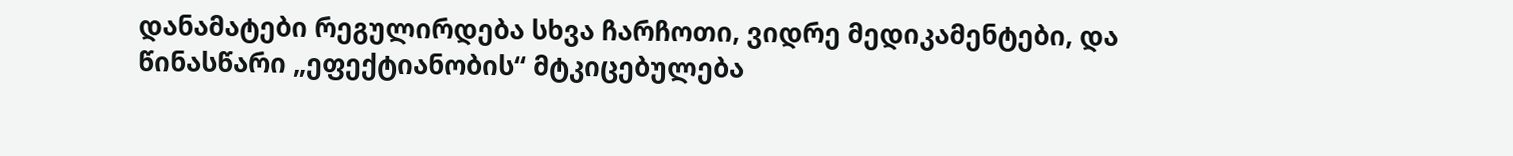დანამატები რეგულირდება სხვა ჩარჩოთი, ვიდრე მედიკამენტები, და წინასწარი „ეფექტიანობის“ მტკიცებულება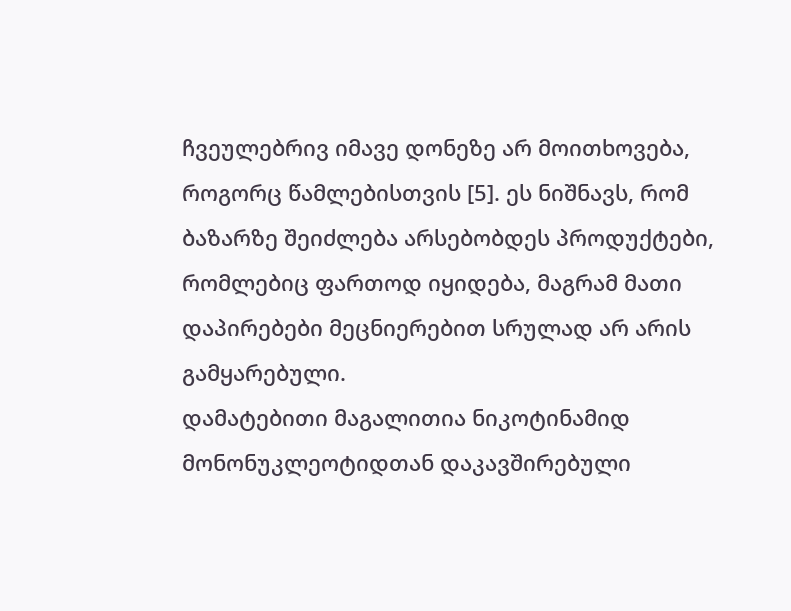ჩვეულებრივ იმავე დონეზე არ მოითხოვება, როგორც წამლებისთვის [5]. ეს ნიშნავს, რომ ბაზარზე შეიძლება არსებობდეს პროდუქტები, რომლებიც ფართოდ იყიდება, მაგრამ მათი დაპირებები მეცნიერებით სრულად არ არის გამყარებული.
დამატებითი მაგალითია ნიკოტინამიდ მონონუკლეოტიდთან დაკავშირებული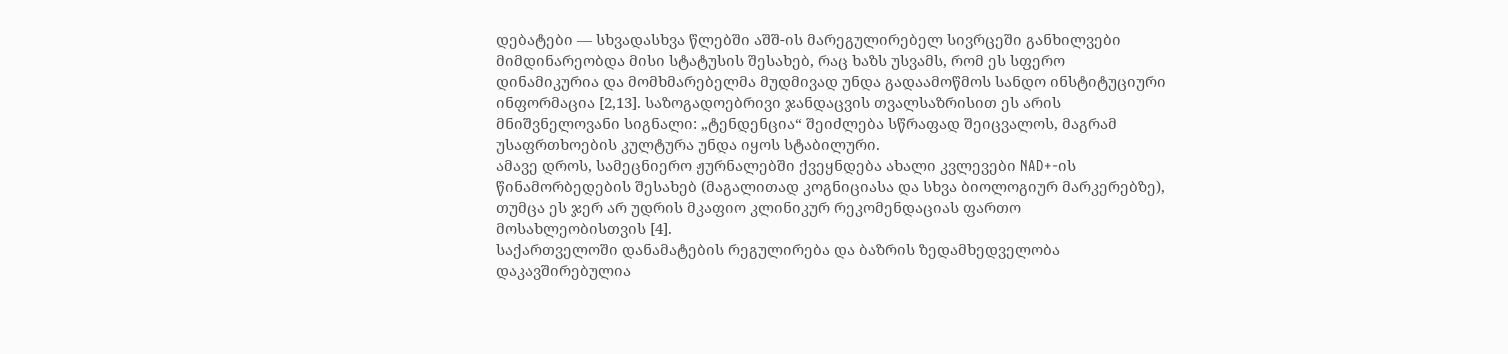დებატები — სხვადასხვა წლებში აშშ-ის მარეგულირებელ სივრცეში განხილვები მიმდინარეობდა მისი სტატუსის შესახებ, რაც ხაზს უსვამს, რომ ეს სფერო დინამიკურია და მომხმარებელმა მუდმივად უნდა გადაამოწმოს სანდო ინსტიტუციური ინფორმაცია [2,13]. საზოგადოებრივი ჯანდაცვის თვალსაზრისით ეს არის მნიშვნელოვანი სიგნალი: „ტენდენცია“ შეიძლება სწრაფად შეიცვალოს, მაგრამ უსაფრთხოების კულტურა უნდა იყოს სტაბილური.
ამავე დროს, სამეცნიერო ჟურნალებში ქვეყნდება ახალი კვლევები NAD+-ის წინამორბედების შესახებ (მაგალითად კოგნიციასა და სხვა ბიოლოგიურ მარკერებზე), თუმცა ეს ჯერ არ უდრის მკაფიო კლინიკურ რეკომენდაციას ფართო მოსახლეობისთვის [4].
საქართველოში დანამატების რეგულირება და ბაზრის ზედამხედველობა დაკავშირებულია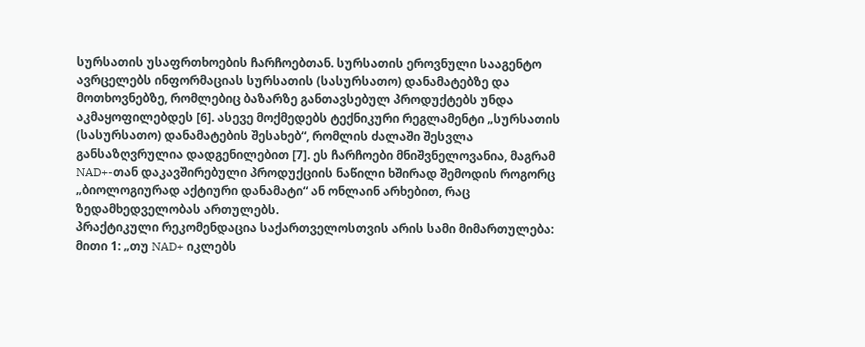სურსათის უსაფრთხოების ჩარჩოებთან. სურსათის ეროვნული სააგენტო ავრცელებს ინფორმაციას სურსათის (სასურსათო) დანამატებზე და მოთხოვნებზე, რომლებიც ბაზარზე განთავსებულ პროდუქტებს უნდა აკმაყოფილებდეს [6]. ასევე მოქმედებს ტექნიკური რეგლამენტი „სურსათის (სასურსათო) დანამატების შესახებ“, რომლის ძალაში შესვლა განსაზღვრულია დადგენილებით [7]. ეს ჩარჩოები მნიშვნელოვანია, მაგრამ NAD+-თან დაკავშირებული პროდუქციის ნაწილი ხშირად შემოდის როგორც „ბიოლოგიურად აქტიური დანამატი“ ან ონლაინ არხებით, რაც ზედამხედველობას ართულებს.
პრაქტიკული რეკომენდაცია საქართველოსთვის არის სამი მიმართულება:
მითი 1: „თუ NAD+ იკლებს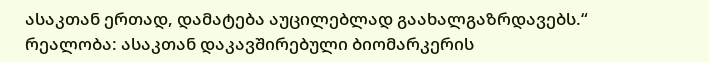ასაკთან ერთად, დამატება აუცილებლად გაახალგაზრდავებს.“
რეალობა: ასაკთან დაკავშირებული ბიომარკერის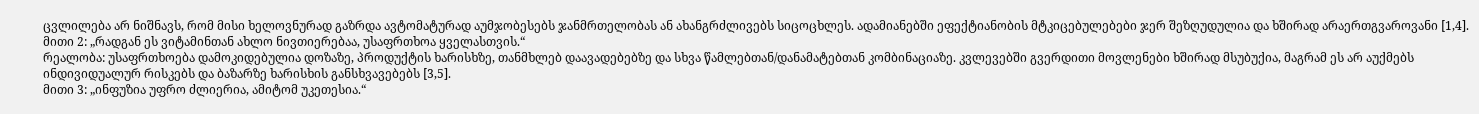ცვლილება არ ნიშნავს, რომ მისი ხელოვნურად გაზრდა ავტომატურად აუმჯობესებს ჯანმრთელობას ან ახანგრძლივებს სიცოცხლეს. ადამიანებში ეფექტიანობის მტკიცებულებები ჯერ შეზღუდულია და ხშირად არაერთგვაროვანი [1,4].
მითი 2: „რადგან ეს ვიტამინთან ახლო ნივთიერებაა, უსაფრთხოა ყველასთვის.“
რეალობა: უსაფრთხოება დამოკიდებულია დოზაზე, პროდუქტის ხარისხზე, თანმხლებ დაავადებებზე და სხვა წამლებთან/დანამატებთან კომბინაციაზე. კვლევებში გვერდითი მოვლენები ხშირად მსუბუქია, მაგრამ ეს არ აუქმებს ინდივიდუალურ რისკებს და ბაზარზე ხარისხის განსხვავებებს [3,5].
მითი 3: „ინფუზია უფრო ძლიერია, ამიტომ უკეთესია.“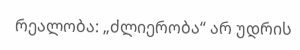რეალობა: „ძლიერობა“ არ უდრის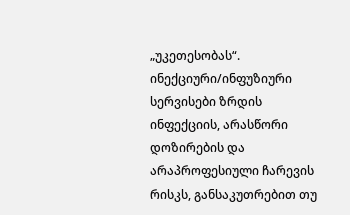„უკეთესობას“. ინექციური/ინფუზიური სერვისები ზრდის ინფექციის, არასწორი დოზირების და არაპროფესიული ჩარევის რისკს, განსაკუთრებით თუ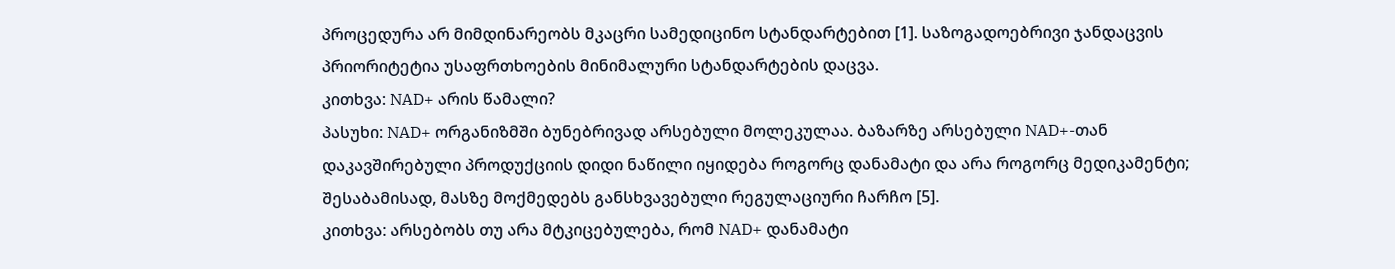პროცედურა არ მიმდინარეობს მკაცრი სამედიცინო სტანდარტებით [1]. საზოგადოებრივი ჯანდაცვის პრიორიტეტია უსაფრთხოების მინიმალური სტანდარტების დაცვა.
კითხვა: NAD+ არის წამალი?
პასუხი: NAD+ ორგანიზმში ბუნებრივად არსებული მოლეკულაა. ბაზარზე არსებული NAD+-თან დაკავშირებული პროდუქციის დიდი ნაწილი იყიდება როგორც დანამატი და არა როგორც მედიკამენტი; შესაბამისად, მასზე მოქმედებს განსხვავებული რეგულაციური ჩარჩო [5].
კითხვა: არსებობს თუ არა მტკიცებულება, რომ NAD+ დანამატი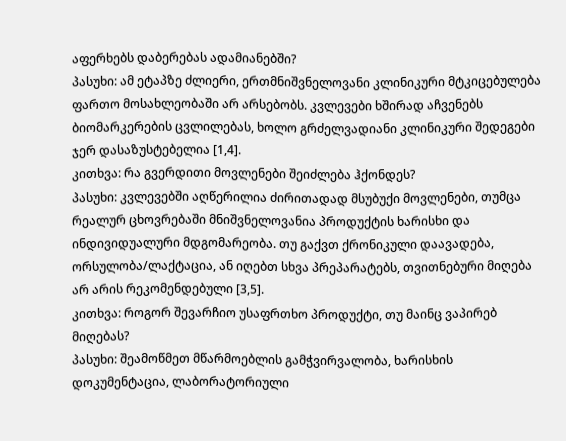აფერხებს დაბერებას ადამიანებში?
პასუხი: ამ ეტაპზე ძლიერი, ერთმნიშვნელოვანი კლინიკური მტკიცებულება ფართო მოსახლეობაში არ არსებობს. კვლევები ხშირად აჩვენებს ბიომარკერების ცვლილებას, ხოლო გრძელვადიანი კლინიკური შედეგები ჯერ დასაზუსტებელია [1,4].
კითხვა: რა გვერდითი მოვლენები შეიძლება ჰქონდეს?
პასუხი: კვლევებში აღწერილია ძირითადად მსუბუქი მოვლენები, თუმცა რეალურ ცხოვრებაში მნიშვნელოვანია პროდუქტის ხარისხი და ინდივიდუალური მდგომარეობა. თუ გაქვთ ქრონიკული დაავადება, ორსულობა/ლაქტაცია, ან იღებთ სხვა პრეპარატებს, თვითნებური მიღება არ არის რეკომენდებული [3,5].
კითხვა: როგორ შევარჩიო უსაფრთხო პროდუქტი, თუ მაინც ვაპირებ მიღებას?
პასუხი: შეამოწმეთ მწარმოებლის გამჭვირვალობა, ხარისხის დოკუმენტაცია, ლაბორატორიული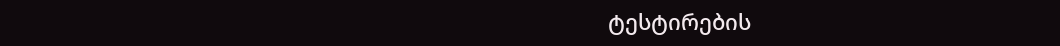ტესტირების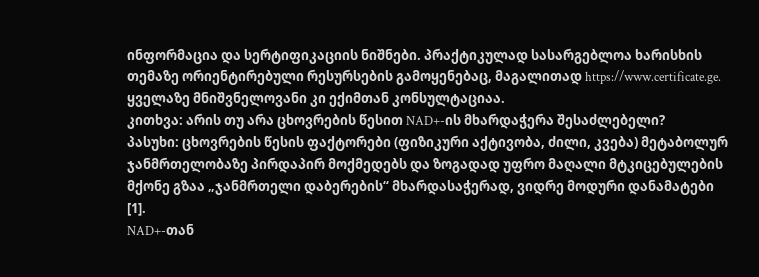ინფორმაცია და სერტიფიკაციის ნიშნები. პრაქტიკულად სასარგებლოა ხარისხის თემაზე ორიენტირებული რესურსების გამოყენებაც, მაგალითად https://www.certificate.ge. ყველაზე მნიშვნელოვანი კი ექიმთან კონსულტაციაა.
კითხვა: არის თუ არა ცხოვრების წესით NAD+-ის მხარდაჭერა შესაძლებელი?
პასუხი: ცხოვრების წესის ფაქტორები (ფიზიკური აქტივობა, ძილი, კვება) მეტაბოლურ ჯანმრთელობაზე პირდაპირ მოქმედებს და ზოგადად უფრო მაღალი მტკიცებულების მქონე გზაა „ჯანმრთელი დაბერების“ მხარდასაჭერად, ვიდრე მოდური დანამატები [1].
NAD+-თან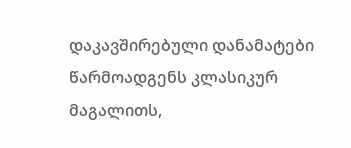დაკავშირებული დანამატები წარმოადგენს კლასიკურ მაგალითს,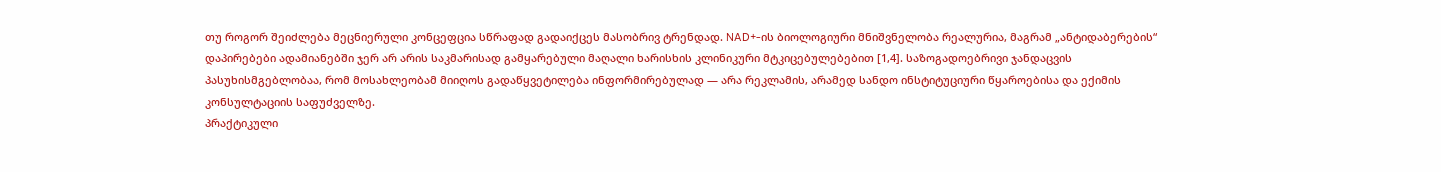თუ როგორ შეიძლება მეცნიერული კონცეფცია სწრაფად გადაიქცეს მასობრივ ტრენდად. NAD+-ის ბიოლოგიური მნიშვნელობა რეალურია, მაგრამ „ანტიდაბერების“ დაპირებები ადამიანებში ჯერ არ არის საკმარისად გამყარებული მაღალი ხარისხის კლინიკური მტკიცებულებებით [1,4]. საზოგადოებრივი ჯანდაცვის პასუხისმგებლობაა, რომ მოსახლეობამ მიიღოს გადაწყვეტილება ინფორმირებულად — არა რეკლამის, არამედ სანდო ინსტიტუციური წყაროებისა და ექიმის კონსულტაციის საფუძველზე.
პრაქტიკული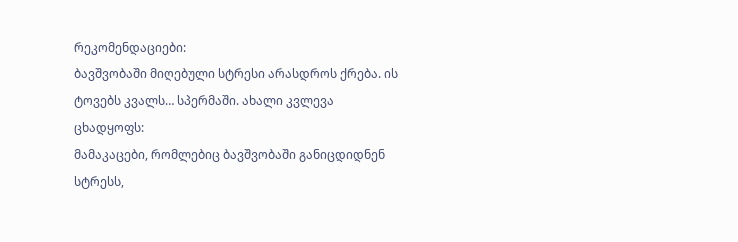რეკომენდაციები:
ბავშვობაში მიღებული სტრესი არასდროს ქრება. ის ტოვებს კვალს… სპერმაში. ახალი კვლევა ცხადყოფს:
მამაკაცები, რომლებიც ბავშვობაში განიცდიდნენ სტრესს,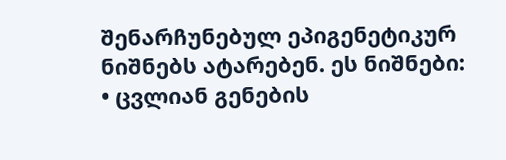შენარჩუნებულ ეპიგენეტიკურ ნიშნებს ატარებენ. ეს ნიშნები:
• ცვლიან გენების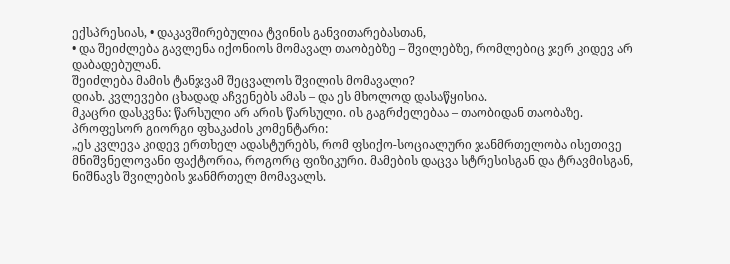ექსპრესიას, • დაკავშირებულია ტვინის განვითარებასთან,
• და შეიძლება გავლენა იქონიოს მომავალ თაობებზე – შვილებზე, რომლებიც ჯერ კიდევ არ დაბადებულან.
შეიძლება მამის ტანჯვამ შეცვალოს შვილის მომავალი?
დიახ. კვლევები ცხადად აჩვენებს ამას – და ეს მხოლოდ დასაწყისია.
მკაცრი დასკვნა: წარსული არ არის წარსული. ის გაგრძელებაა – თაობიდან თაობაზე.
პროფესორ გიორგი ფხაკაძის კომენტარი:
„ეს კვლევა კიდევ ერთხელ ადასტურებს, რომ ფსიქო-სოციალური ჯანმრთელობა ისეთივე მნიშვნელოვანი ფაქტორია, როგორც ფიზიკური. მამების დაცვა სტრესისგან და ტრავმისგან, ნიშნავს შვილების ჯანმრთელ მომავალს.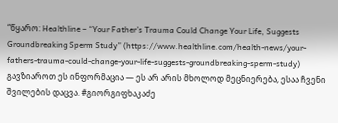“წყარო: Healthline – “Your Father’s Trauma Could Change Your Life, Suggests Groundbreaking Sperm Study” (https://www.healthline.com/health-news/your-fathers-trauma-could-change-your-life-suggests-groundbreaking-sperm-study) გავზიაროთ ეს ინფორმაცია — ეს არ არის მხოლოდ მეცნიერება, ესაა ჩვენი შვილების დაცვა. #გიორგიფხაკაძე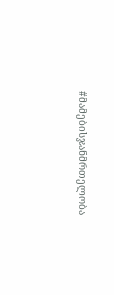#მამებისჯანმრთელობა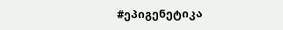#ეპიგენეტიკა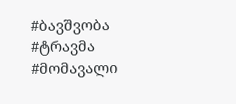#ბავშვობა #ტრავმა #მომავალი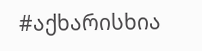#აქხარისხია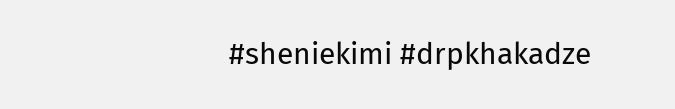#sheniekimi #drpkhakadze